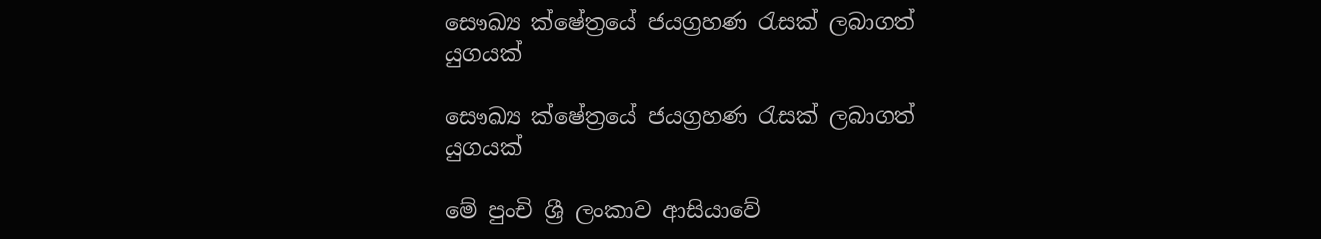සෞඛ්‍ය ක්ෂේත්‍රයේ ජයග්‍රහණ රැසක් ලබාගත් යුගයක්

සෞඛ්‍ය ක්ෂේත්‍රයේ ජයග්‍රහණ රැසක් ලබාගත් යුගයක්

මේ පුංචි ශ්‍රී ලංකාව ආසියාවේ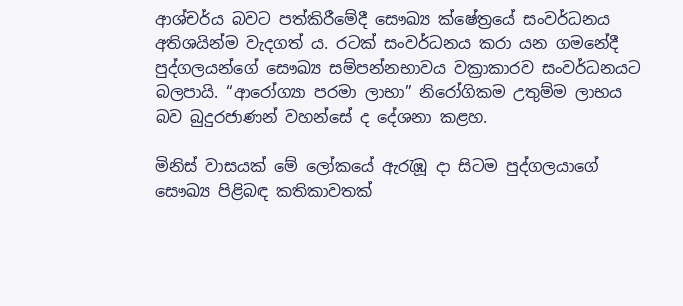ආශ්චර්ය බවට පත්කිරීමේදී සෞඛ්‍ය ක්ෂේත්‍රයේ සංවර්ධනය අතිශයින්ම වැදගත් ය. රටක් සංවර්ධනය කරා යන ගමනේදී පුද්ගලයන්ගේ සෞඛ්‍ය සම්පන්නභාවය වක්‍රාකාරව සංවර්ධනයට බලපායි. “ආරෝග්‍යා පරමා ලාභා” නිරෝගිකම උතුම්ම ලාභය බව බුදුරජාණන් වහන්සේ ද දේශනා කළහ.

මිනිස් වාසයක් මේ ලෝකයේ ඇරැඹූ දා සිටම පුද්ගලයාගේ සෞඛ්‍ය පිළිබඳ කතිකාවතක්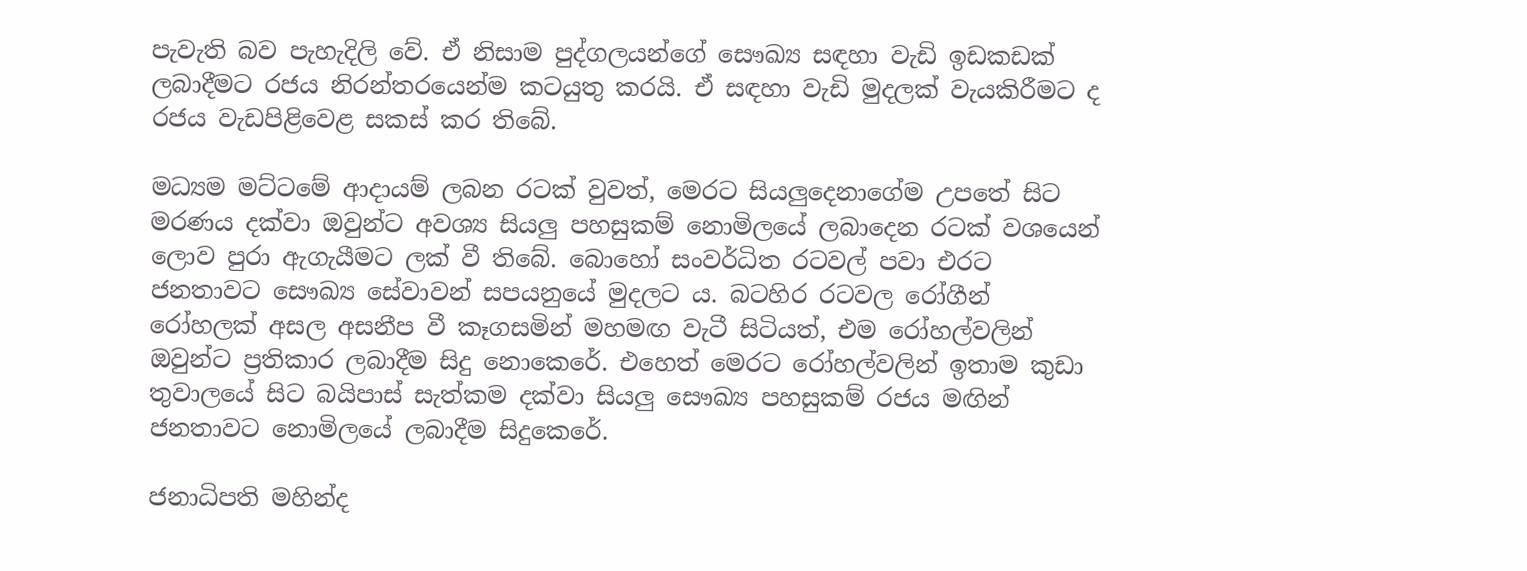පැවැති බව පැහැදිලි වේ. ඒ නිසාම පුද්ගලයන්ගේ සෞඛ්‍ය සඳහා වැඩි ඉඩකඩක් ලබාදීමට රජය නිරන්තරයෙන්ම කටයුතු කරයි. ඒ සඳහා වැඩි මුදලක් වැයකිරීමට ද රජය වැඩපිළිවෙළ සකස් කර තිබේ.

මධ්‍යම මට්ටමේ ආදායම් ලබන රටක් වුවත්, මෙරට සියලුදෙනාගේම උපතේ සිට මරණය දක්වා ඔවුන්ට අවශ්‍ය සියලු පහසුකම් නොමිලයේ ලබාදෙන රටක් වශයෙන් ලොව පුරා ඇගැයීමට ලක් වී තිබේ. බොහෝ සංවර්ධිත රටවල් පවා එරට ජනතාවට සෞඛ්‍ය සේවාවන් සපයනුයේ මුදලට ය. බටහිර රටවල රෝගීන් රෝහලක් අසල අසනීප වී කෑගසමින් මහමඟ වැටී සිටියත්, එම රෝහල්වලින් ඔවුන්ට ප්‍රතිකාර ලබාදීම සිදු නොකෙරේ. එහෙත් මෙරට රෝහල්වලින් ඉතාම කුඩා තුවාලයේ සිට බයිපාස් සැත්කම දක්වා සියලු සෞඛ්‍ය පහසුකම් රජය මඟින් ජනතාවට නොමිලයේ ලබාදීම සිදුකෙරේ.

ජනාධිපති මහින්ද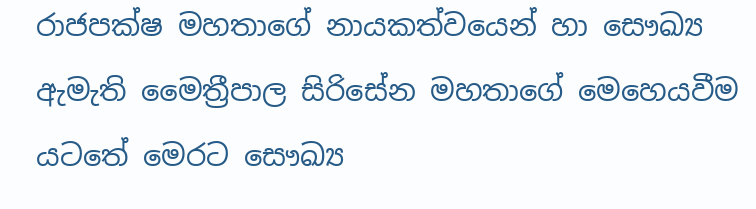රාජපක්ෂ මහතාගේ නායකත්වයෙන් හා සෞඛ්‍ය ඇමැති මෛත්‍රීපාල සිරිසේන මහතාගේ මෙහෙයවීම යටතේ මෙරට සෞඛ්‍ය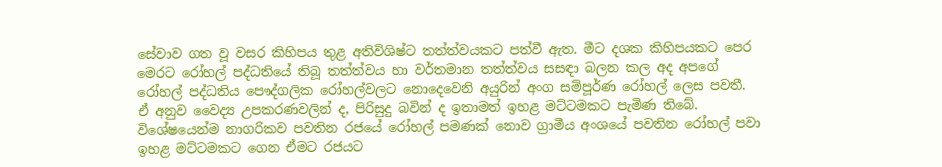සේවාව ගත වූ වසර කිහිපය තුළ අතිවිශිෂ්ට තත්ත්වයකට පත්වී ඇත. මීට දශක කිහිපයකට පෙර මෙරට රෝහල් පද්ධතියේ තිබූ තත්ත්වය හා වර්තමාන තත්ත්වය සසඳා බලන කල අද අපගේ රෝහල් පද්ධතිය පෞද්ගලික රෝහල්වලට නොදෙවෙනි අයුරින් අංග සම්පූර්ණ රෝහල් ලෙස පවතී. ඒ අනුව වෛද්‍ය උපකරණවලින් ද, පිරිසුදු බවින් ද ඉතාමත් ඉහළ මට්ටමකට පැමිණ තිබේ. විශේෂයෙන්ම නාගරිකව පවතින රජයේ රෝහල් පමණක් නොව ග්‍රාමීය අංශයේ පවතින රෝහල් පවා ඉහළ මට්ටමකට ගෙන ඒමට රජයට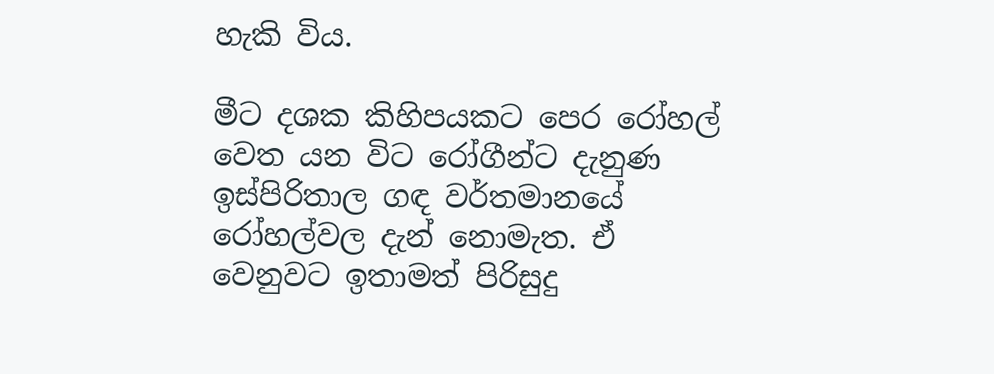හැකි විය.

මීට දශක කිහිපයකට පෙර රෝහල් වෙත යන විට රෝගීන්ට දැනුණ ඉස්පිරිතාල ගඳ වර්තමානයේ රෝහල්වල දැන් නොමැත. ඒ වෙනුවට ඉතාමත් පිරිසුදු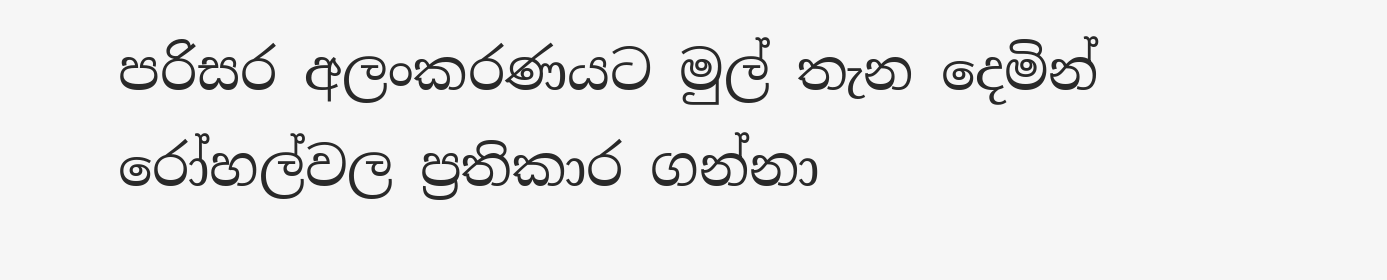පරිසර අලංකරණයට මුල් තැන දෙමින් රෝහල්වල ප්‍රතිකාර ගන්නා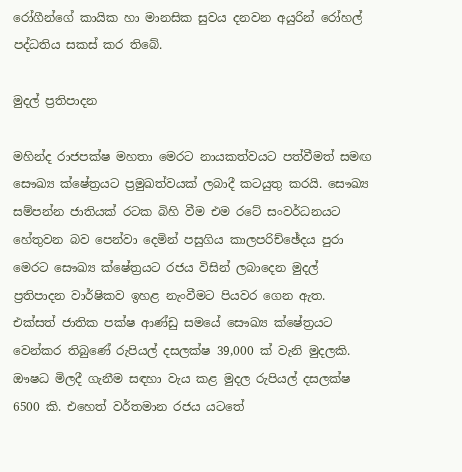රෝගීන්ගේ කායික හා මානසික සුවය දනවන අයුරින් රෝහල් පද්ධතිය සකස් කර තිබේ.

මුදල් ප්‍රතිපාදන

මහින්ද රාජපක්ෂ මහතා මෙරට නායකත්වයට පත්වීමත් සමඟ සෞඛ්‍ය ක්ෂේත්‍රයට ප්‍රමුඛත්වයක් ලබාදී කටයුතු කරයි. සෞඛ්‍ය සම්පන්න ජාතියක් රටක බිහි වීම එම රටේ සංවර්ධනයට හේතුවන බව පෙන්වා දෙමින් පසුගිය කාලපරිච්ඡේදය පුරා මෙරට සෞඛ්‍ය ක්ෂේත්‍රයට රජය විසින් ලබාදෙන මුදල් ප්‍රතිපාදන වාර්ෂිකව ඉහළ නැංවීමට පියවර ගෙන ඇත. එක්සත් ජාතික පක්ෂ ආණ්ඩු සමයේ සෞඛ්‍ය ක්ෂේත්‍රයට වෙන්කර තිබුණේ රුපියල් දසලක්ෂ 39,000 ක් වැනි මුදලකි. ඖෂධ මිලදී ගැනීම සඳහා වැය කළ මුදල රුපියල් දසලක්ෂ 6500 කි. එහෙත් වර්තමාන රජය යටතේ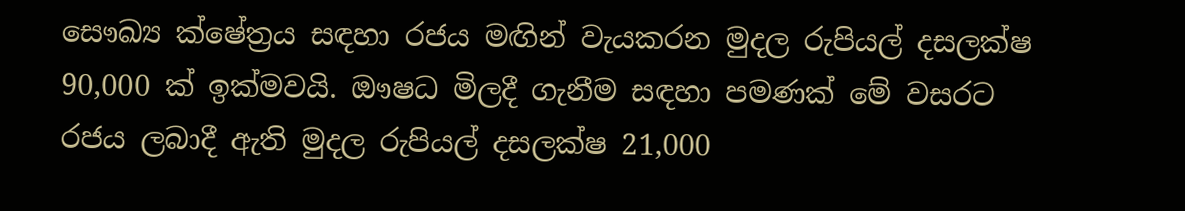සෞඛ්‍ය ක්ෂේත්‍රය සඳහා රජය මඟින් වැයකරන මුදල රුපියල් දසලක්ෂ 90,000 ක් ඉක්මවයි. ඖෂධ මිලදී ගැනීම සඳහා පමණක් මේ වසරට රජය ලබාදී ඇති මුදල රුපියල් දසලක්ෂ 21,000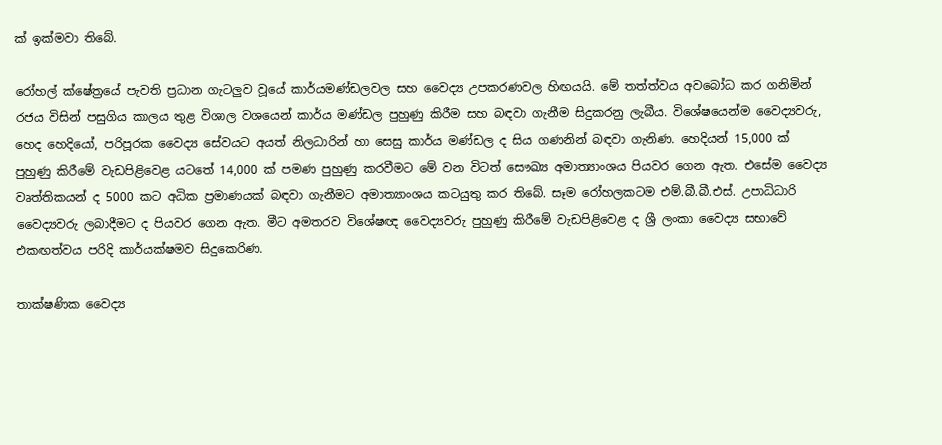ක් ඉක්මවා තිබේ.

රෝහල් ක්ෂේත්‍රයේ පැවති ප්‍රධාන ගැටලුව වූයේ කාර්යමණ්ඩලවල සහ වෛද්‍ය උපකරණවල හිඟයයි. මේ තත්ත්වය අවබෝධ කර ගනිමින් රජය විසින් පසුගිය කාලය තුළ විශාල වශයෙන් කාර්ය මණ්ඩල පුහුණු කිරීම සහ බඳවා ගැනීම සිදුකරනු ලැබීය. විශේෂයෙන්ම වෛද්‍යවරු, හෙද හෙදියෝ, පරිපූරක වෛද්‍ය සේවයට අයත් නිලධාරින් හා සෙසු කාර්ය මණ්ඩල ද සිය ගණනින් බඳවා ගැනිණ. හෙදියන් 15,000 ක් පුහුණු කිරීමේ වැඩපිළිවෙළ යටතේ 14,000 ක් පමණ පුහුණු කරවීමට මේ වන විටත් සෞඛ්‍ය අමාත්‍යාංශය පියවර ගෙන ඇත. එසේම වෛද්‍ය වෘත්තිකයන් ද 5000 කට අධික ප්‍රමාණයක් බඳවා ගැනීමට අමාත්‍යාංශය කටයුතු කර තිබේ. සෑම රෝහලකටම එම්.බී.බී.එස්. උපාධිධාරි වෛද්‍යවරු ලබාදීමට ද පියවර ගෙන ඇත. මීට අමතරව විශේෂඥ වෛද්‍යවරු පුහුණු කිරීමේ වැඩපිළිවෙළ ද ශ්‍රී ලංකා වෛද්‍ය සභාවේ එකඟත්වය පරිදි කාර්යක්ෂමව සිදුකෙරිණ.

තාක්ෂණික වෛද්‍ය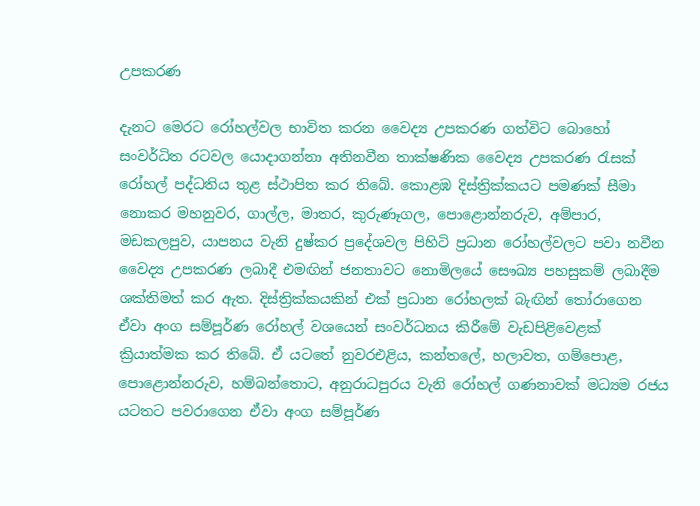උපකරණ

දැනට මෙරට රෝහල්වල භාවිත කරන වෛද්‍ය උපකරණ ගත්විට බොහෝ සංවර්ධිත රටවල යොදාගන්නා අතිනවීන තාක්ෂණික වෛද්‍ය උපකරණ රැසක් රෝහල් පද්ධතිය තුළ ස්ථාපිත කර තිබේ. කොළඹ දිස්ත්‍රික්කයට පමණක් සීමා නොකර මහනුවර, ගාල්ල, මාතර, කුරුණෑගල, පොළොන්නරුව, අම්පාර, මඩකලපුව, යාපනය වැනි දුෂ්කර ප්‍රදේශවල පිහිටි ප්‍රධාන රෝහල්වලට පවා නවීන වෛද්‍ය උපකරණ ලබාදී එමඟින් ජනතාවට නොමිලයේ සෞඛ්‍ය පහසුකම් ලබාදීම ශක්තිමත් කර ඇත. දිස්ත්‍රික්කයකින් එක් ප්‍රධාන රෝහලක් බැඟින් තෝරාගෙන ඒවා අංග සම්පූර්ණ රෝහල් වශයෙන් සංවර්ධනය කිරීමේ වැඩපිළිවෙළක් ක්‍රියාත්මක කර තිබේ. ඒ යටතේ නුවරඑළිය, කන්තලේ, හලාවත, ගම්පොළ, පොළොන්නරුව, හම්බන්තොට, අනුරාධපුරය වැනි රෝහල් ගණනාවක් මධ්‍යම රජය යටතට පවරාගෙන ඒවා අංග සම්පූර්ණ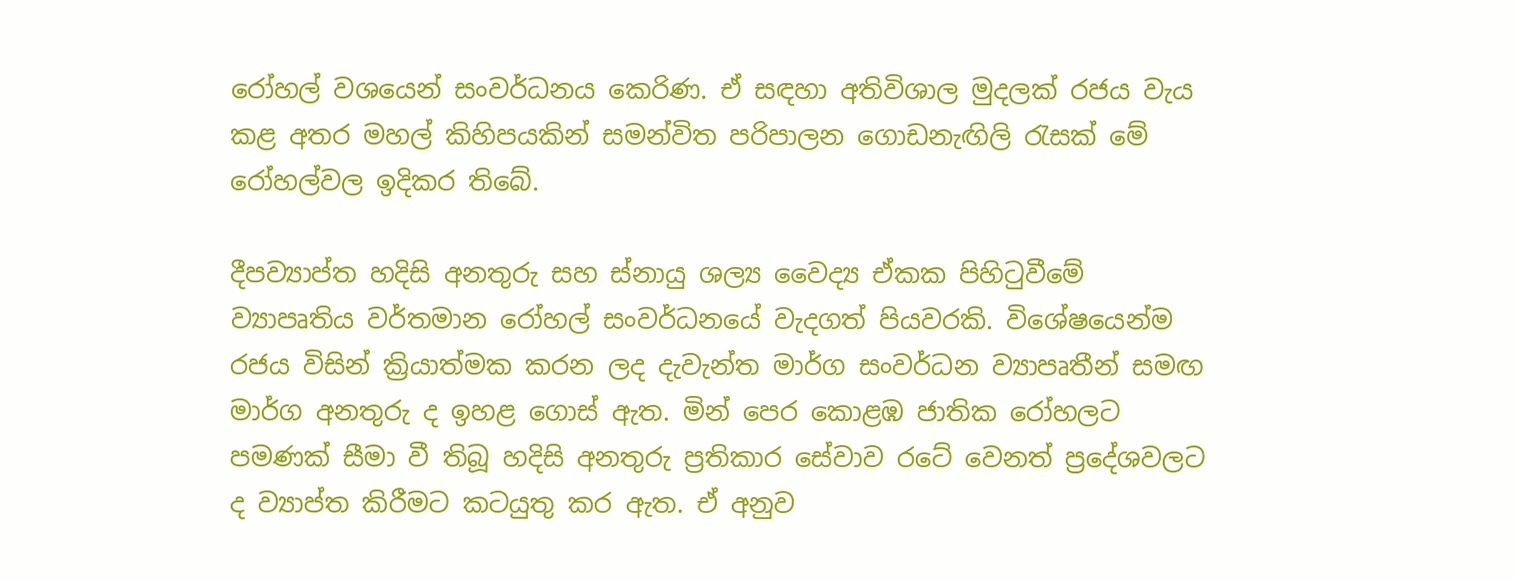රෝහල් වශයෙන් සංවර්ධනය කෙරිණ. ඒ සඳහා අතිවිශාල මුදලක් රජය වැය කළ අතර මහල් කිහිපයකින් සමන්විත පරිපාලන ගොඩනැඟිලි රැසක් මේ රෝහල්වල ඉදිකර තිබේ.

දීපව්‍යාප්ත හදිසි අනතුරු සහ ස්නායු ශල්‍ය වෛද්‍ය ඒකක පිහිටුවීමේ ව්‍යාපෘතිය වර්තමාන රෝහල් සංවර්ධනයේ වැදගත් පියවරකි. විශේෂයෙන්ම රජය විසින් ක්‍රියාත්මක කරන ලද දැවැන්ත මාර්ග සංවර්ධන ව්‍යාපෘතීන් සමඟ මාර්ග අනතුරු ද ඉහළ ගොස් ඇත. මින් පෙර කොළඹ ජාතික රෝහලට පමණක් සීමා වී තිබූ හදිසි අනතුරු ප්‍රතිකාර සේවාව රටේ වෙනත් ප්‍රදේශවලට ද ව්‍යාප්ත කිරීමට කටයුතු කර ඇත. ඒ අනුව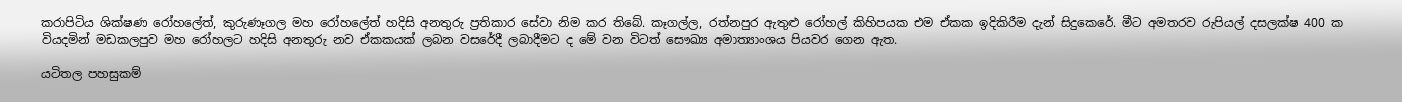කරාපිටිය ශික්ෂණ රෝහලේත්, කුරුණෑගල මහ රෝහලේත් හදිසි අනතුරු ප්‍රතිකාර සේවා නිම කර තිබේ. කෑගල්ල, රත්නපුර ඇතුළු රෝහල් කිහිපයක එම ඒකක ඉදිකිරීම දැන් සිදුකෙරේ. මීට අමතරව රුපියල් දසලක්ෂ 400 ක වියදමින් මඩකලපුව මහ රෝහලට හදිසි අනතුරු නව ඒකකයක් ලබන වසරේදී ලබාදීමට ද මේ වන විටත් සෞඛ්‍ය අමාත්‍යාංශය පියවර ගෙන ඇත.

යටිතල පහසුකම්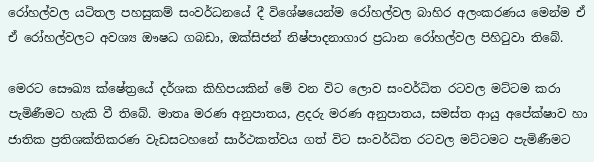රෝහල්වල යටිතල පහසුකම් සංවර්ධනයේ දී විශේෂයෙන්ම රෝහල්වල බාහිර අලංකරණය මෙන්ම ඒ ඒ රෝහල්වලට අවශ්‍ය ඖෂධ ගබඩා, ඔක්සිජන් නිෂ්පාදනාගාර ප්‍රධාන රෝහල්වල පිහිටුවා තිබේ.

මෙරට සෞඛ්‍ය ක්ෂේත්‍රයේ දර්ශක කිහිපයකින් මේ වන විට ලොව සංවර්ධිත රටවල මට්ටම කරා පැමිණීමට හැකි වී තිබේ. මාතෘ මරණ අනුපාතය, ළදරු මරණ අනුපාතය, සමස්ත ආයු අපේක්ෂාව හා ජාතික ප්‍රතිශක්තිකරණ වැඩසටහනේ සාර්ථකත්වය ගත් විට සංවර්ධිත රටවල මට්ටමට පැමිණීමට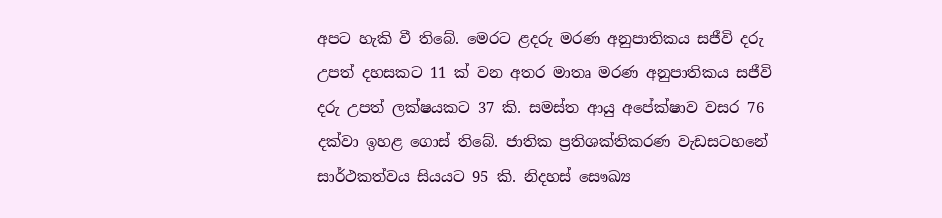අපට හැකි වී තිබේ. මෙරට ළදරු මරණ අනුපාතිකය සජීවි දරු උපත් දහසකට 11 ක් වන අතර මාතෘ මරණ අනුපාතිකය සජීවි දරු උපත් ලක්ෂයකට 37 කි. සමස්ත ආයු අපේක්ෂාව වසර 76 දක්වා ඉහළ ගොස් තිබේ. ජාතික ප්‍රතිශක්තිකරණ වැඩසටහනේ සාර්ථකත්වය සියයට 95 කි. නිදහස් සෞඛ්‍ය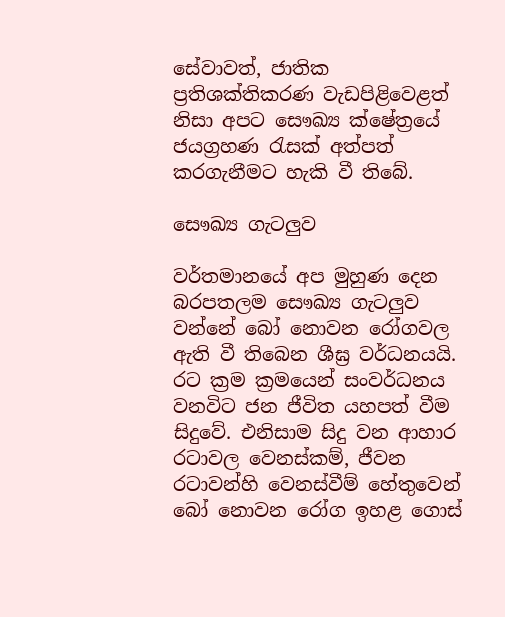සේවාවත්, ජාතික ප්‍රතිශක්තිකරණ වැඩපිළිවෙළත් නිසා අපට සෞඛ්‍ය ක්ෂේත්‍රයේ ජයග්‍රහණ රැසක් අත්පත් කරගැනීමට හැකි වී තිබේ.

සෞඛ්‍ය ගැටලුව

වර්තමානයේ අප මුහුණ දෙන බරපතලම සෞඛ්‍ය ගැටලුව වන්නේ බෝ නොවන රෝගවල ඇති වී තිබෙන ශීඝ්‍ර වර්ධනයයි. රට ක්‍රම ක්‍රමයෙන් සංවර්ධනය වනවිට ජන ජීවිත යහපත් වීම සිදුවේ. එනිසාම සිදු වන ආහාර රටාවල වෙනස්කම්, ජීවන රටාවන්හි වෙනස්වීම් හේතුවෙන් බෝ නොවන රෝග ඉහළ ගොස්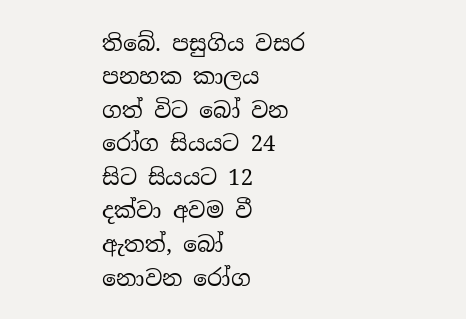තිබේ. පසුගිය වසර පනහක කාලය ගත් විට බෝ වන රෝග සියයට 24 සිට සියයට 12 දක්වා අවම වී ඇතත්, බෝ නොවන රෝග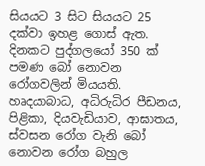සියයට 3 සිට සියයට 25 දක්වා ඉහළ ගොස් ඇත. දිනකට පුද්ගලයෝ 350 ක් පමණ බෝ නොවන රෝගවලින් මියයති. හෘදයාබාධ, අධිරුධිර පීඩනය, පිළිකා, දියවැඩියාව, ආඝාතය, ස්වසන රෝග වැනි බෝ නොවන රෝග බහුල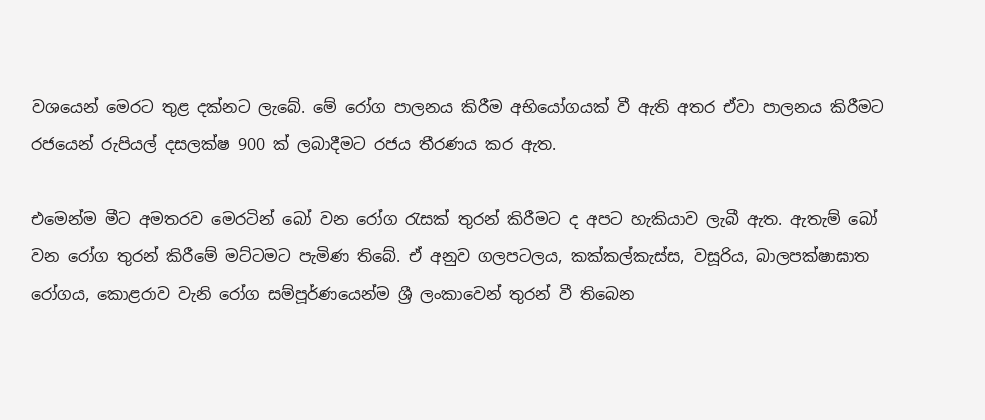වශයෙන් මෙරට තුළ දක්නට ලැබේ. මේ රෝග පාලනය කිරීම අභියෝගයක් වී ඇති අතර ඒවා පාලනය කිරීමට රජයෙන් රුපියල් දසලක්ෂ 900 ක් ලබාදීමට රජය තීරණය කර ඇත.

එමෙන්ම මීට අමතරව මෙරටින් බෝ වන රෝග රැසක් තුරන් කිරීමට ද අපට හැකියාව ලැබී ඇත. ඇතැම් බෝ වන රෝග තුරන් කිරීමේ මට්ටමට පැමිණ තිබේ. ඒ අනුව ගලපටලය, කක්කල්කැස්ස, වසූරිය, බාලපක්ෂාඝාත රෝගය, කොළරාව වැනි රෝග සම්පූර්ණයෙන්ම ශ්‍රී ලංකාවෙන් තුරන් වී තිබෙන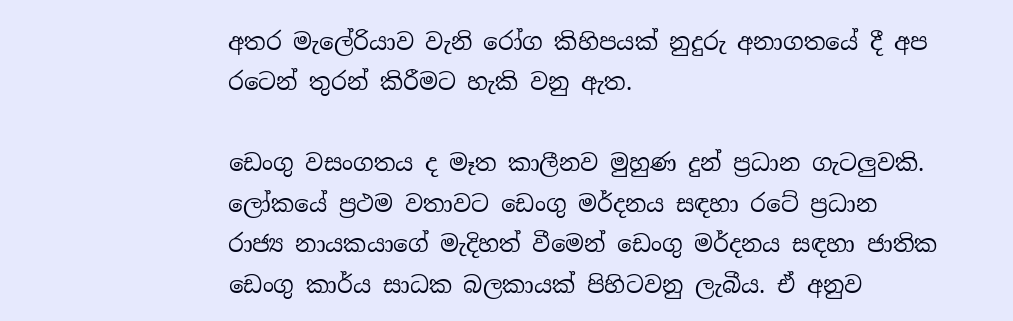අතර මැලේරියාව වැනි රෝග කිහිපයක් නුදුරු අනාගතයේ දී අප රටෙන් තුරන් කිරීමට හැකි වනු ඇත.

ඩෙංගු වසංගතය ද මෑත කාලීනව මුහුණ දුන් ප්‍රධාන ගැටලුවකි. ලෝකයේ ප්‍රථම වතාවට ඩෙංගු මර්දනය සඳහා රටේ ප්‍රධාන රාජ්‍ය නායකයාගේ මැදිහත් වීමෙන් ඩෙංගු මර්දනය සඳහා ජාතික ඩෙංගු කාර්ය සාධක බලකායක් පිහිටවනු ලැබීය. ඒ අනුව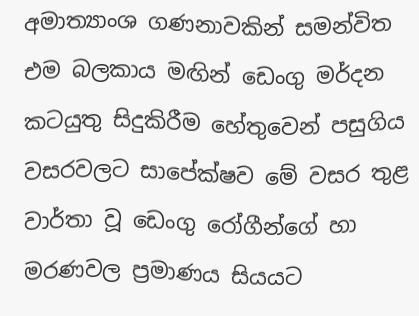අමාත්‍යාංශ ගණනාවකින් සමන්විත එම බලකාය මඟින් ඩෙංගු මර්දන කටයුතු සිදුකිරීම හේතුවෙන් පසුගිය වසරවලට සාපේක්ෂව මේ වසර තුළ වාර්තා වූ ඩෙංගු රෝගීන්ගේ හා මරණවල ප්‍රමාණය සියයට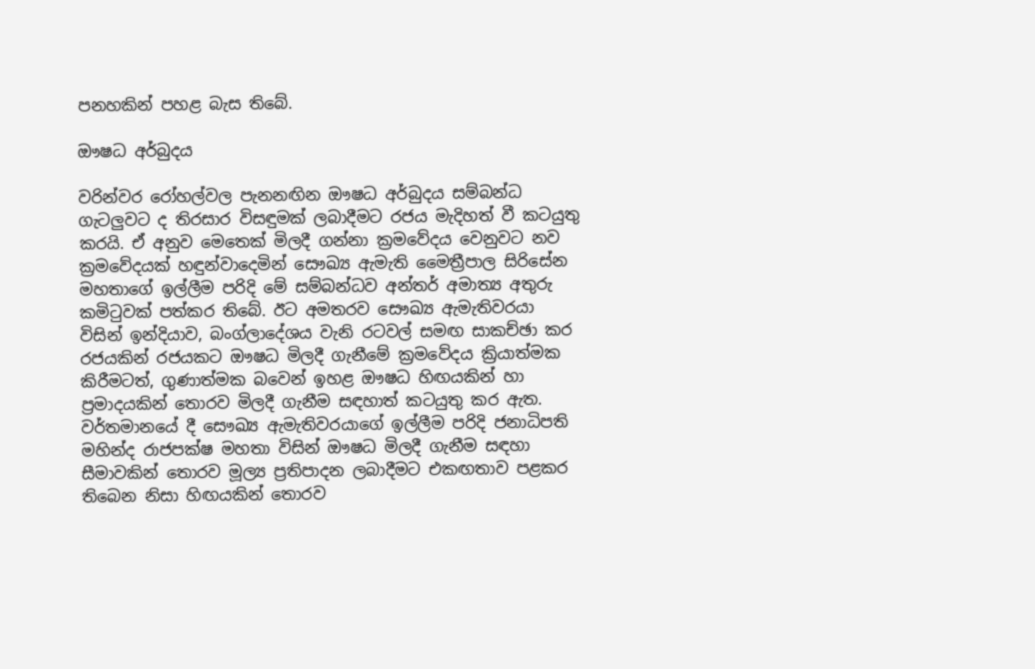පනහකින් පහළ බැස තිබේ.

ඖෂධ අර්බුදය

වරින්වර රෝහල්වල පැනනඟින ඖෂධ අර්බුදය සම්බන්ධ ගැටලුවට ද තිරසාර විසඳුමක් ලබාදීමට රජය මැදිහත් වී කටයුතු කරයි. ඒ අනුව මෙතෙක් මිලදී ගන්නා ක්‍රමවේදය වෙනුවට නව ක්‍රමවේදයක් හඳුන්වාදෙමින් සෞඛ්‍ය ඇමැති මෛත්‍රීපාල සිරිසේන මහතාගේ ඉල්ලීම පරිදි මේ සම්බන්ධව අන්තර් අමාත්‍ය අතුරු කමිටුවක් පත්කර තිබේ. ඊට අමතරව සෞඛ්‍ය ඇමැතිවරයා විසින් ඉන්දියාව, බංග්ලාදේශය වැනි රටවල් සමඟ සාකච්ඡා කර රජයකින් රජයකට ඖෂධ මිලදී ගැනීමේ ක්‍රමවේදය ක්‍රියාත්මක කිරීමටත්, ගුණාත්මක බවෙන් ඉහළ ඖෂධ හිඟයකින් හා ප්‍රමාදයකින් තොරව මිලදී ගැනීම සඳහාත් කටයුතු කර ඇත. වර්තමානයේ දී සෞඛ්‍ය ඇමැතිවරයාගේ ඉල්ලීම පරිදි ජනාධිපති මහින්ද රාජපක්ෂ මහතා විසින් ඖෂධ මිලදී ගැනීම සඳහා සීමාවකින් තොරව මූල්‍ය ප්‍රතිපාදන ලබාදීමට එකඟතාව පළකර තිබෙන නිසා හිඟයකින් තොරව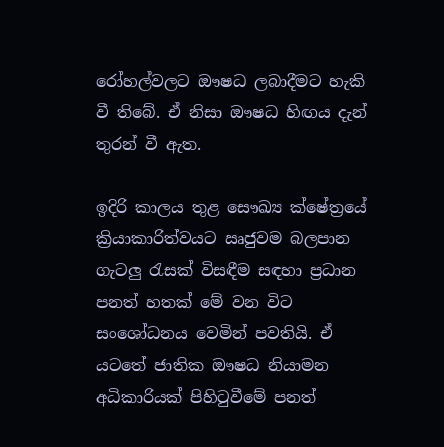රෝහල්වලට ඖෂධ ලබාදීමට හැකි වී තිබේ. ඒ නිසා ඖෂධ හිඟය දැන් තුරන් වී ඇත.

ඉදිරි කාලය තුළ සෞඛ්‍ය ක්ෂේත්‍රයේ ක්‍රියාකාරිත්වයට ඍජුවම බලපාන ගැටලු රැසක් විසඳීම සඳහා ප්‍රධාන පනත් හතක් මේ වන විට සංශෝධනය වෙමින් පවතියි. ඒ යටතේ ජාතික ඖෂධ නියාමන අධිකාරියක් පිහිටුවීමේ පනත්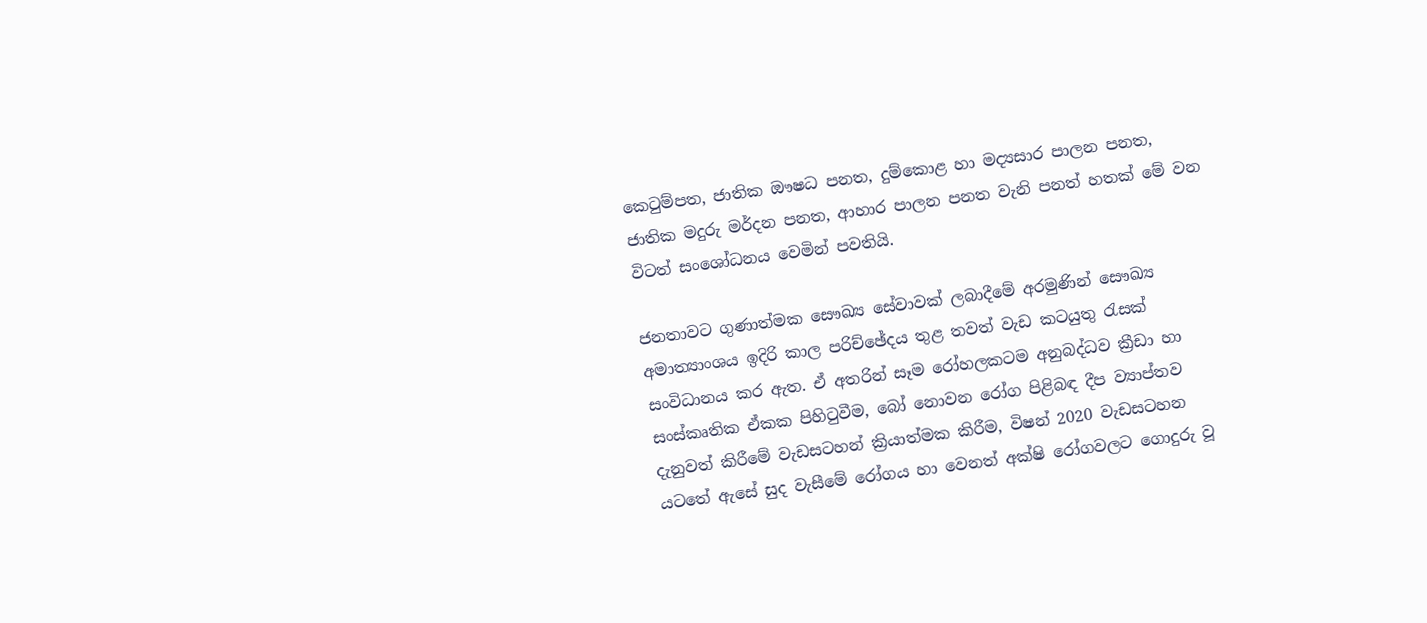කෙටුම්පත, ජාතික ඖෂධ පනත, දුම්කොළ හා මද්‍යසාර පාලන පනත, ජාතික මදුරු මර්දන පනත, ආහාර පාලන පනත වැනි පනත් හතක් මේ වන විටත් සංශෝධනය වෙමින් පවතියි.

ජනතාවට ගුණාත්මක සෞඛ්‍ය සේවාවක් ලබාදීමේ අරමුණින් සෞඛ්‍ය අමාත්‍යාංශය ඉදිරි කාල පරිච්ඡේදය තුළ තවත් වැඩ කටයුතු රැසක් සංවිධානය කර ඇත. ඒ අතරින් සෑම රෝහලකටම අනුබද්ධව ක්‍රීඩා හා සංස්කෘතික ඒකක පිහිටුවීම, බෝ නොවන රෝග පිළිබඳ දීප ව්‍යාප්තව දැනුවත් කිරීමේ වැඩසටහන් ක්‍රියාත්මක කිරීම, විෂන් 2020 වැඩසටහන යටතේ ඇසේ සුද වැසීමේ රෝගය හා වෙනත් අක්ෂි රෝගවලට ගොදුරු වූ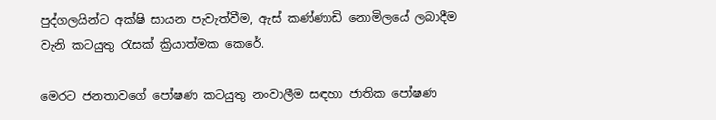පුද්ගලයින්ට අක්ෂි සායන පැවැත්වීම, ඇස් කණ්ණාඩි නොමිලයේ ලබාදීම වැනි කටයුතු රැසක් ක්‍රියාත්මක කෙරේ.

මෙරට ජනතාවගේ පෝෂණ කටයුතු නංවාලීම සඳහා ජාතික පෝෂණ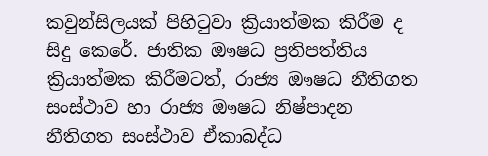කවුන්සිලයක් පිහිටුවා ක්‍රියාත්මක කිරීම ද සිදු කෙරේ. ජාතික ඖෂධ ප්‍රතිපත්තිය ක්‍රියාත්මක කිරීමටත්, රාජ්‍ය ඖෂධ නීතිගත සංස්ථාව හා රාජ්‍ය ඖෂධ නිෂ්පාදන නීතිගත සංස්ථාව ඒකාබද්ධ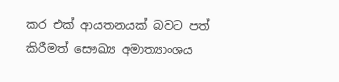කර එක් ආයතනයක් බවට පත් කිරීමත් සෞඛ්‍ය අමාත්‍යාංශය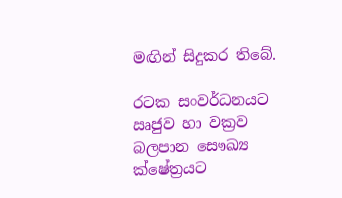මඟින් සිදුකර තිබේ.

රටක සංවර්ධනයට ඍජුව හා වක්‍රව බලපාන සෞඛ්‍ය ක්ෂේත්‍රයට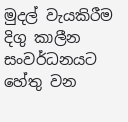මුදල් වැයකිරීම දිගු කාලීන සංවර්ධනයට හේතු වන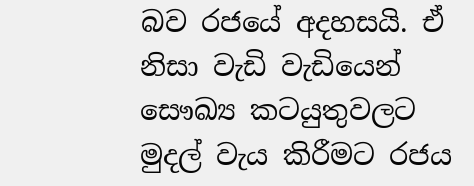බව රජයේ අදහසයි. ඒ නිසා වැඩි වැඩියෙන් සෞඛ්‍ය කටයුතුවලට මුදල් වැය කිරීමට රජය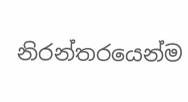නිරන්තරයෙන්ම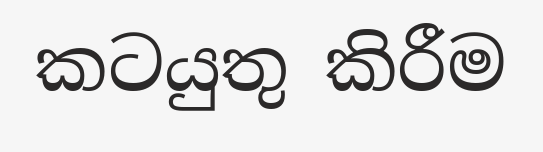කටයුතු කිරීම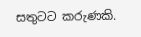සතුටට කරුණකි.